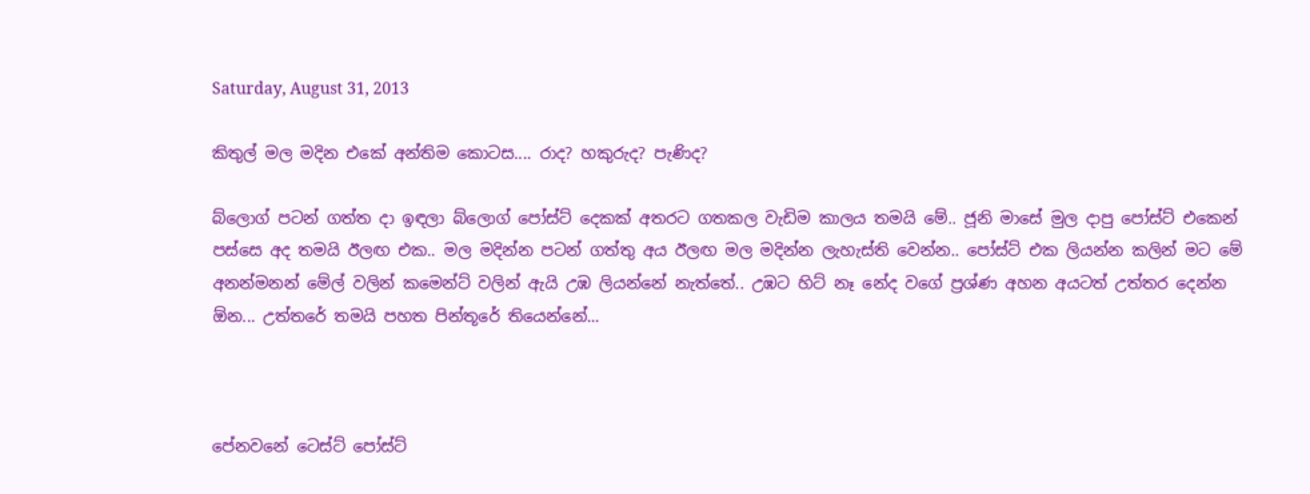Saturday, August 31, 2013

කිතුල් මල මදින එකේ අන්තිම කොටස.... රාද? හකුරුද? පැණිද?

බ්ලොග් පටන් ගත්ත දා ඉඳලා බ්ලොග් පෝස්ට් දෙකක් අතරට ගතකල වැඩිම කාලය තමයි මේ.. ජූනි මාසේ මුල දාපු පෝස්ට් එකෙන් පස්සෙ අද තමයි ඊලඟ එක.. මල මදින්න පටන් ගත්තු අය ඊලඟ මල මදින්න ලැහැස්ති වෙන්න.. පෝස්ට් එක ලියන්න කලින් මට මේ අනන්මනන් මේල් වලින් කමෙන්ට් වලින් ඇයි උඹ ලියන්නේ නැත්තේ.. උඹට හිට් නෑ නේද වගේ ප්‍රශ්ණ අහන අයටත් උත්තර දෙන්න ඕන... උත්තරේ තමයි පහත පින්තූරේ තියෙන්නේ...



පේනවනේ ටෙස්ට් පෝස්ට්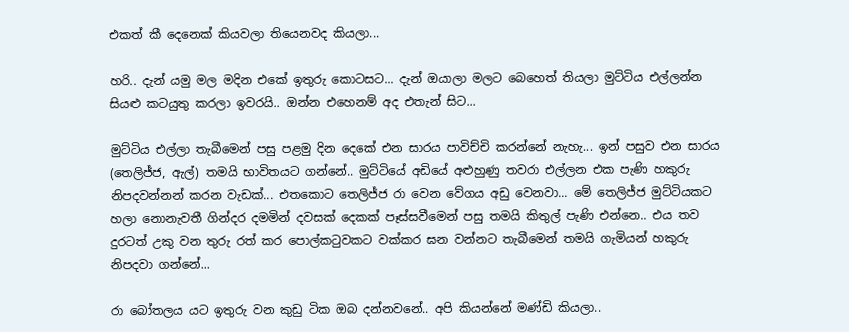එකත් කී දෙනෙක් කියවලා තියෙනවද කියලා...

හරි.. දැන් යමු මල මදින එකේ ඉතුරු කොටසට... දැන් ඔයාලා මලට බෙහෙත් තියලා මුට්ටිය එල්ලන්න සියළු කටයුතු කරලා ඉවරයි.. ඔන්න එහෙනම් අද එතැන් සිට...

මුට්ටිය එල්ලා තැබීමෙන් පසු පළමු දින දෙකේ එන සාරය පාවිච්චි කරන්නේ නැහැ... ඉන් පසුව එන සාරය (තෙලිජ්ජ, ඇල්) තමයි භාවිතයට ගන්නේ.. මුට්ටියේ අඩියේ අළුහුණු තවරා එල්ලන එක පැණි හකුරු නිපදවන්නන් කරන වැඩක්... එතකොට තෙලිජ්ජ රා වෙන වේගය අඩු වෙනවා... මේ තෙලිජ්ජ මුට්ටියකට හලා නොනැවතී ගින්දර දමමින් දවසක් දෙකක් පෑස්සවීමෙන් පසු තමයි කිතුල් පැණි එන්නෙ.. එය තව දුරටත් උකු වන තුරු රත් කර පොල්කටුවකට වක්කර ඝන වන්නට තැබීමෙන් තමයි ගැමියන් හකුරු නිපදවා ගන්නේ...

රා බෝතලය යට ඉතුරු වන කුඩු ටික ඔබ දන්නවනේ.. අපි කියන්නේ මණ්ඩි කියලා..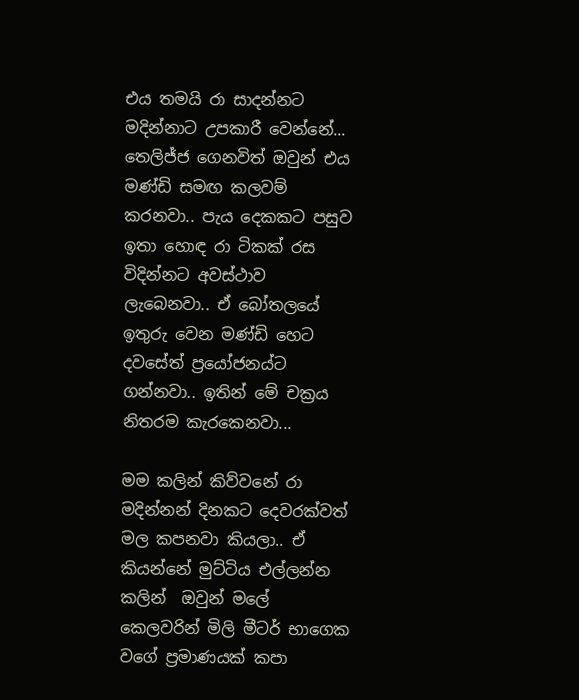එය තමයි රා සාදන්නට මදින්නාට උපකාරී වෙන්නේ... තෙලිජ්ජ ගෙනවිත් ඔවුන් එය මණ්ඩි සමඟ කලවම් කරනවා.. පැය දෙකකට පසුව ඉතා හොඳ රා ටිකක් රස විදින්නට අවස්ථාව ලැබෙනවා.. ඒ බෝතලයේ ඉතුරු වෙන මණ්ඩි හෙට දවසේත් ප්‍රයෝජනය්ට ගන්නවා.. ඉතින් මේ චක්‍රය නිතරම කැරකෙනවා...

මම කලින් කිව්වනේ රා මදින්නන් දිනකට දෙවරක්වත් මල කපනවා කියලා.. ඒ කියන්නේ මුට්ටිය එල්ලන්න කලින්  ඔවුන් මලේ කෙලවරින් මිලි මීටර් භාගෙක වගේ ප්‍රමාණයක් කපා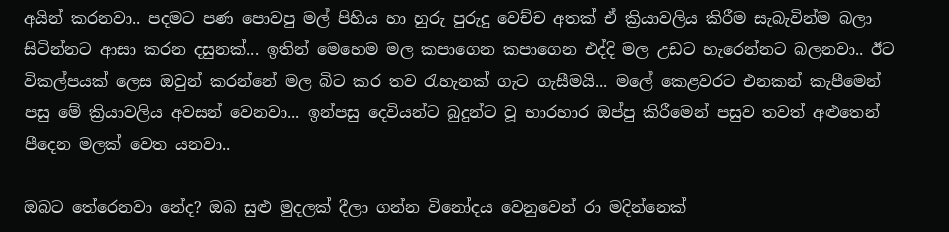අයින් කරනවා.. පදමට පණ පොවපු මල් පිහිය හා හුරු පුරුදු වෙච්ච අතක් ඒ ක්‍රියාවලිය කිරීම සැබැවින්ම බලා සිටින්නට ආසා කරන දසුනක්... ඉතින් මෙහෙම මල කපාගෙන කපාගෙන එද්දි මල උඩට හැරෙන්නට බලනවා.. ඊට විකල්පයක් ලෙස ඔවුන් කරන්නේ මල බිට කර තව රැහැනක් ගැට ගැසීමයි... මලේ කෙළවරට එනකන් කැපීමෙන් පසු මේ ක්‍රියාවලිය අවසන් වෙනවා... ඉන්පසු දෙවියන්ට බුදුන්ට වූ භාරහාර ඔප්පු කිරීමෙන් පසුව තවත් අළුතෙන් පීදෙන මලක් වෙත යනවා..

ඔබට තේරෙනවා නේද? ඔබ සුළු මුදලක් දීලා ගන්න විනෝදය වෙනුවෙන් රා මදින්නෙක්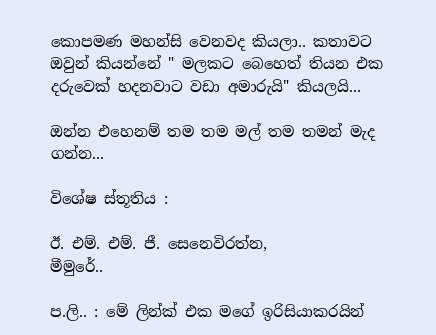කොපමණ මහන්සි වෙනවද කියලා.. කතාවට ඔවුන් කියන්නේ " මලකට බෙහෙත් තියන එක දරුවෙක් හදනවාට වඩා අමාරුයි" කියලයි...

ඔන්න එහෙනම් තම තම මල් තම තමන් මැද ගන්න...

විශේෂ ස්තූතිය :

ඊ. එම්. එම්. ජී. සෙනෙවිරත්න,
මීමුරේ..

ප.ලි.. : මේ ලින්ක් එක මගේ ඉරිසියාකරයින්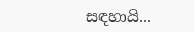සඳහායි...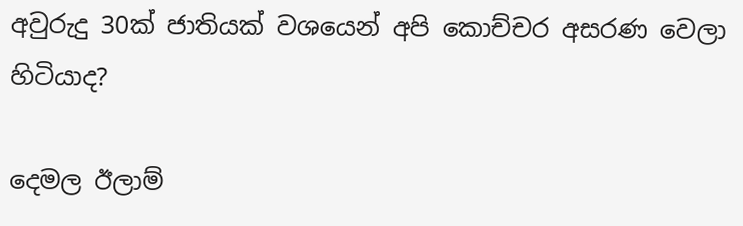අවුරුදු 30ක් ජාතියක් වශයෙන් අපි කොච්චර අසරණ වෙලා හිටියාද?

දෙමල ඊලාම්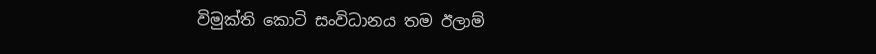විමුක්ති කොටි සංවිධානය තම ඊලාම්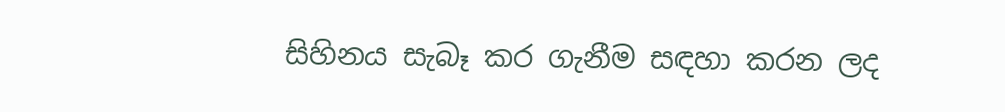සිහිනය සැබෑ කර ගැනීම සඳහා කරන ලද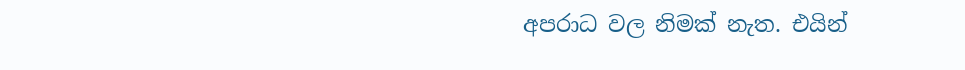අපරාධ වල නිමක් නැත. එයින්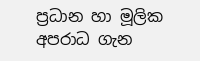ප්‍රධාන හා මූලික අපරාධ ගැන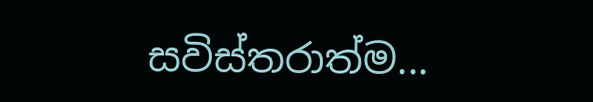සවිස්තරාත්ම...